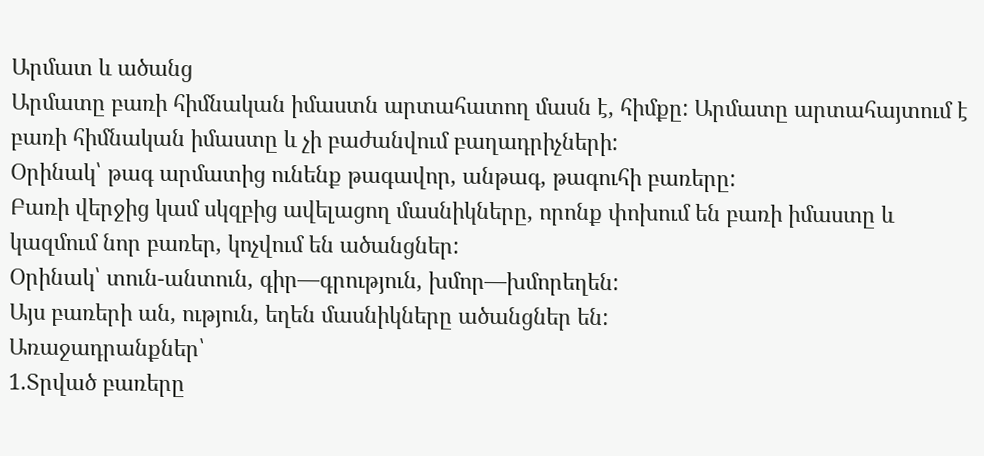Արմատ և ածանց
Արմատը բառի հիմնական իմաստն արտահատող մասն է, հիմքը: Արմատը արտահայտում է բառի հիմնական իմաստը և չի բաժանվում բաղադրիչների:
Օրինակ՝ թագ արմատից ունենք թագավոր, անթագ, թագուհի բառերը:
Բառի վերջից կամ սկզբից ավելացող մասնիկները, որոնք փոխում են բառի իմաստը և կազմում նոր բառեր, կոչվում են ածանցներ:
Օրինակ՝ տուն-անտուն, գիր—գրություն, խմոր—խմորեղեն:
Այս բառերի ան, ություն, եղեն մասնիկները ածանցներ են:
Առաջադրանքներ՝
1.Տրված բառերը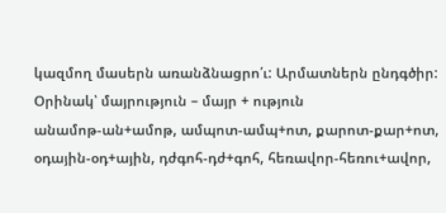կազմող մասերն առանձնացրո՛ւ: Արմատներն ընդգծիր:
Օրինակ՝ մայրություն – մայր + ություն
անամոթ-ան+ամոթ, ամպոտ-ամպ+ոտ, քարոտ-քար+ոտ, օդային-օդ+ային, դժգոհ-դժ+գոհ, հեռավոր-հեռու+ավոր,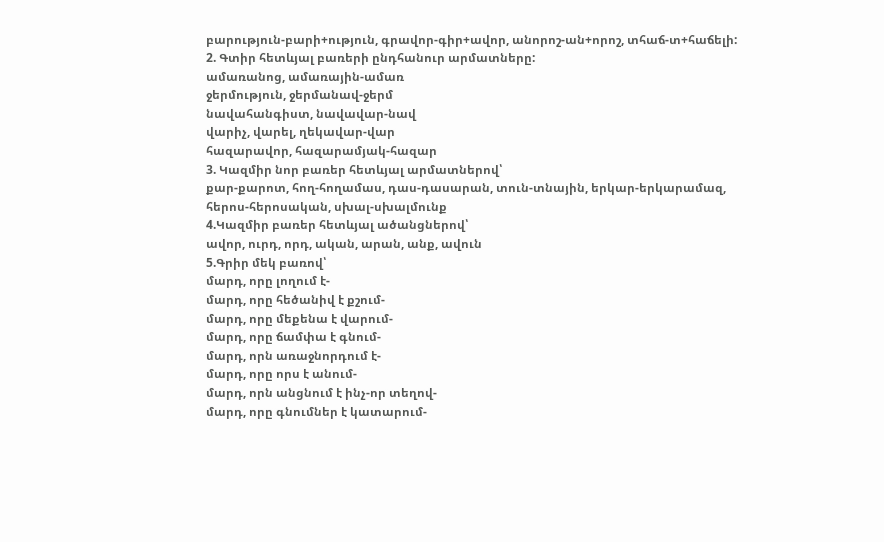բարություն-բարի+ություն, գրավոր-գիր+ավոր, անորոշ-ան+որոշ, տհաճ-տ+հաճելի:
2. Գտիր հետևյալ բառերի ընդհանուր արմատները:
ամառանոց, ամառային-ամառ
ջերմություն, ջերմանավ-ջերմ
նավահանգիստ, նավավար-նավ
վարիչ, վարել, ղեկավար-վար
հազարավոր, հազարամյակ-հազար
3. Կազմիր նոր բառեր հետևյալ արմատներով՝
քար-քարոտ, հող-հողամաս, դաս-դասարան, տուն-տնային, երկար-երկարամազ, հերոս-հերոսական, սխալ-սխալմունք
4.Կազմիր բառեր հետևյալ ածանցներով՝
ավոր, ուրդ, որդ, ական, արան, անք, ավուն
5.Գրիր մեկ բառով՝
մարդ, որը լողում է-
մարդ, որը հեծանիվ է քշում-
մարդ, որը մեքենա է վարում-
մարդ, որը ճամփա է գնում-
մարդ, որն առաջնորդում է-
մարդ, որը որս է անում-
մարդ, որն անցնում է ինչ-որ տեղով-
մարդ, որը գնումներ է կատարում-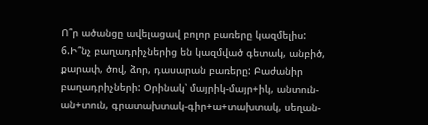Ո՞ր ածանցը ավելացավ բոլոր բառերը կազմելիս:
6.Ի՞նչ բաղադրիչներից են կազմված գետակ, անբիծ, քարափ, ծով, ձոր, դասարան բառերը: Բաժանիր բաղադրիչների: Օրինակ՝ մայրիկ-մայր+իկ, անտուն-ան+տուն, գրատախտակ-գիր+ա+տախտակ, սեղան-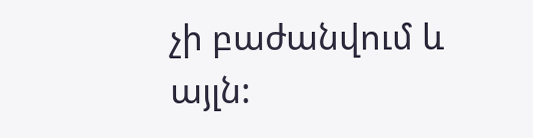չի բաժանվում և այլն: